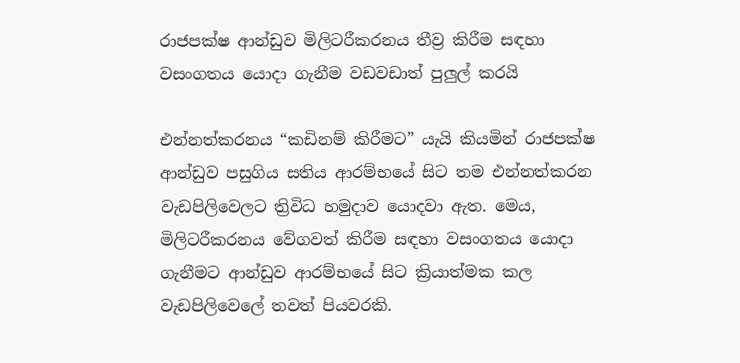රාජපක්ෂ ආන්ඩුව මිලිටරීකරනය තීව්‍ර කිරීම සඳහා වසංගතය යොදා ගැනීම වඩවඩාත් පුලුල් කරයි

එන්නත්කරනය “කඩිනම් කිරීමට” යැයි කියමින් රාජපක්ෂ ආන්ඩුව පසුගිය සතිය ආරම්භයේ සිට තම එන්නත්කරන වැඩපිලිවෙලට ත්‍රිවිධ හමුදාව යොදවා ඇත. මෙය, මිලිටරීකරනය වේගවත් කිරීම සඳහා වසංගතය යොදා ගැනීමට ආන්ඩුව ආරම්භයේ සිට ක්‍රියාත්මක කල වැඩපිලිවෙලේ තවත් පියවරකි.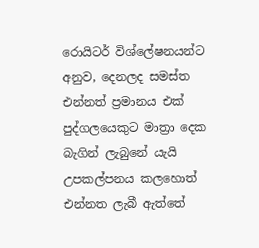රොයිටර් විශ්ලේෂනයන්ට අනුව, දෙනලද සමස්ත එන්නත් ප්‍රමානය එක් පුද්ගලයෙකුට මාත්‍රා දෙක බැගින් ලැබුනේ යැයි උපකල්පනය කලහොත් එන්නත ලැබී ඇත්තේ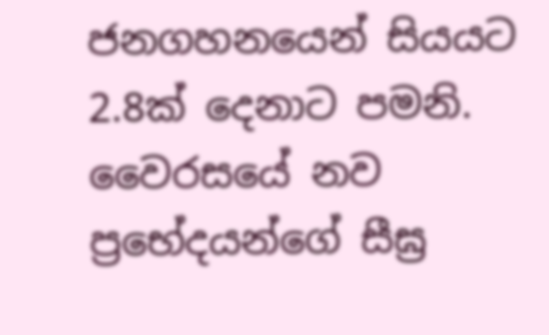ජනගහනයෙන් සියයට 2.8ක් දෙනාට පමනි. වෛරසයේ නව ප්‍රභේදයන්ගේ සීඝ්‍ර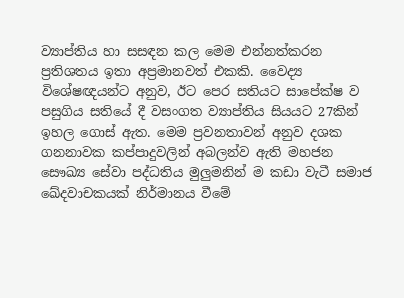ව්‍යාප්තිය හා සසඳන කල මෙම එන්නත්කරන ප්‍රතිශතය ඉතා අප්‍රමානවත් එකකි. වෛද්‍ය විශේෂඥයන්ට අනුව, ඊට පෙර සතියට සාපේක්ෂ ව පසුගිය සතියේ දී වසංගත ව්‍යාප්තිය සියයට 27කින් ඉහල ගොස් ඇත. මෙම ප්‍රවනතාවන් අනුව දශක ගනනාවක කප්පාදුවලින් අබලන්ව ඇති මහජන සෞඛ්‍ය සේවා පද්ධතිය මුලුමනින් ම කඩා වැටී සමාජ ඛේදවාචකයක් නිර්මානය වීමේ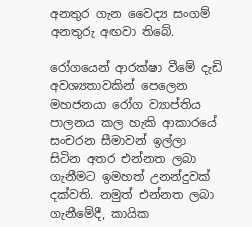අනතුර ගැන වෛද්‍ය සංගම් අනතුරු අඟවා තිබේ.

රෝගයෙන් ආරක්ෂා වීමේ දැඩි අවශ්‍යතාවකින් පෙලෙන මහජනයා රෝග ව්‍යාප්තිය පාලනය කල හැකි ආකාරයේ සංචරන සීමාවන් ඉල්ලා සිටින අතර එන්නත ලබා ගැනීමට ඉමහත් උනන්දුවක් දක්වති. නමුත් එන්නත ලබා ගැනීමේදී, කායික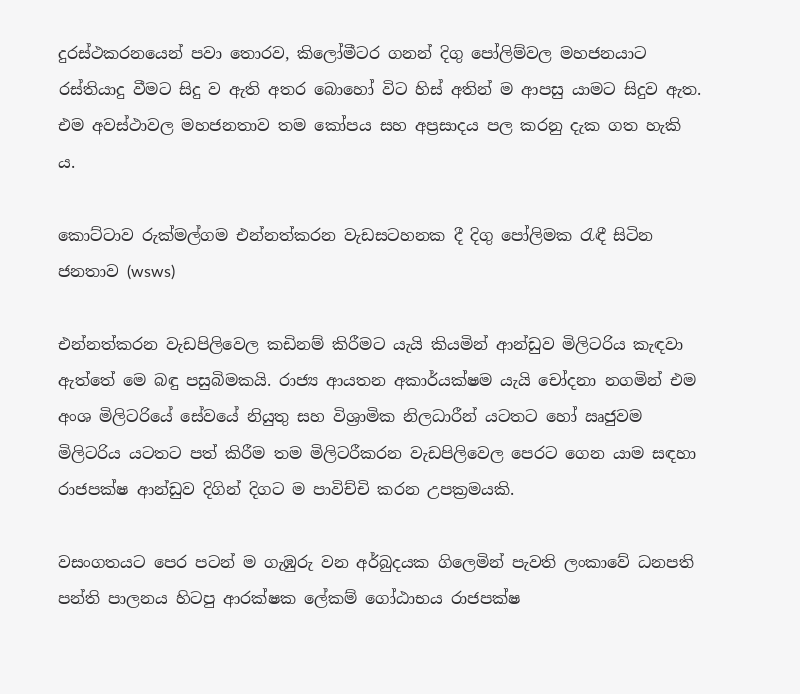දුරස්ථකරනයෙන් පවා තොරව, කිලෝමීටර ගනන් දිගු පෝලිම්වල මහජනයාට රස්තියාදු වීමට සිදු ව ඇති අතර බොහෝ විට හිස් අතින් ම ආපසු යාමට සිදුව ඇත. එම අවස්ථාවල මහජනතාව තම කෝපය සහ අප්‍රසාදය පල කරනු දැක ගත හැකි ය.

කොට්ටාව රුක්මල්ගම එන්නත්කරන වැඩසටහනක දී දිගු පෝලිමක රැඳී සිටින ජනතාව (wsws)

එන්නත්කරන වැඩපිලිවෙල කඩිනම් කිරීමට යැයි කියමින් ආන්ඩුව මිලිටරිය කැඳවා ඇත්තේ මෙ බඳු පසුබිමකයි. රාජ්‍ය ආයතන අකාර්යක්ෂම යැයි චෝදනා නගමින් එම අංශ මිලිටරියේ සේවයේ නියුතු සහ විශ්‍රාමික නිලධාරීන් යටතට හෝ ඍජුවම මිලිටරිය යටතට පත් කිරීම තම මිලිටරීකරන වැඩපිලිවෙල පෙරට ගෙන යාම සඳහා රාජපක්ෂ ආන්ඩුව දිගින් දිගට ම පාවිච්චි කරන උපක්‍රමයකි.

වසංගතයට පෙර පටන් ම ගැඹුරු වන අර්බුදයක ගිලෙමින් පැවති ලංකාවේ ධනපති පන්ති පාලනය හිටපු ආරක්ෂක ලේකම් ගෝඨාභය රාජපක්ෂ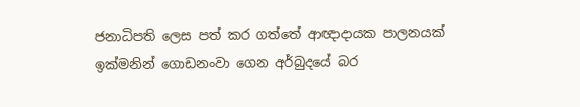ජනාධිපති ලෙස පත් කර ගත්තේ ආඥාදායක පාලනයක් ඉක්මනින් ගොඩනංවා ගෙන අර්බුදයේ බර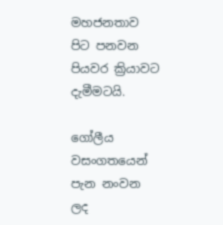මහජනතාව පිට පනවන පියවර ක්‍රියාවට දැමීමටයි.

ගෝලීය වසංගතයෙන් පැන නංවන ලද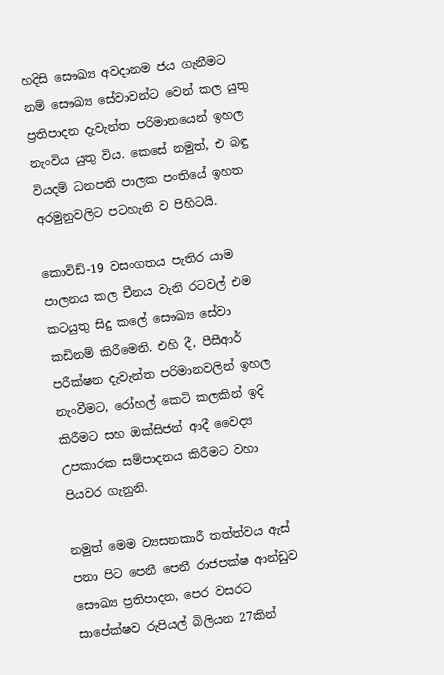හදිසි සෞඛ්‍ය අවදානම ජය ගැනීමට නම් සෞඛ්‍ය සේවාවන්ට වෙන් කල යුතු ප්‍රතිපාදන දැවැන්ත පරිමානයෙන් ඉහල නැංවිය යුතු විය. කෙසේ නමුත්, එ බඳු වියදම් ධනපති පාලක පංතියේ ඉහත අරමුනුවලිට පටහැනි ව පිහිටයි.

කොවිඩ්-19 වසංගතය පැතිර යාම පාලනය කල චීනය වැනි රටවල් එම කටයුතු සිදු කලේ සෞඛ්‍ය සේවා කඩිනම් කිරීමෙනි. එහි දී, පීසීආර් පරීක්ෂන දැවැන්ත පරිමානවලින් ඉහල නැංවීමට, රෝහල් කෙටි කලකින් ඉදි කිරීමට සහ ඔක්සිජන් ආදී වෛද්‍ය උපකාරක සම්පාදනය කිරීමට වහා පියවර ගැනුනි.

නමුත් මෙම ව්‍යසනකාරී තත්ත්වය ඇස් පනා පිට පෙනී පෙනී රාජපක්ෂ ආන්ඩුව සෞඛ්‍ය ප්‍රතිපාදන, පෙර වසරට සාපේක්ෂව රුපියල් බිලියන 27කින්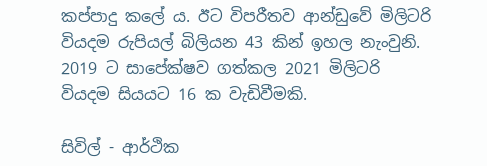කප්පාදු කලේ ය. ඊට විපරීතව ආන්ඩුවේ මිලිටරි වියදම රුපියල් බිලියන 43 කින් ඉහල නැංවුනි. 2019 ට සාපේක්ෂව ගත්කල 2021 මිලිටරි වියදම සියයට 16 ක වැඩිවීමකි.

සිවිල් - ආර්ථික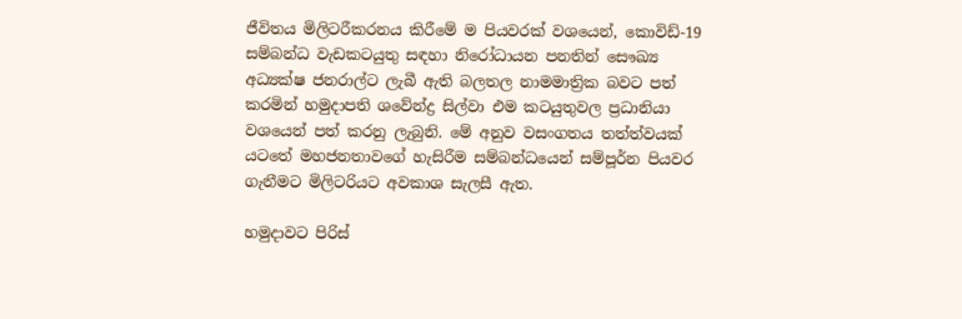ජීවිතය මිලිටරීකරනය කිරීමේ ම පියවරක් වශයෙන්, කොවිඩ්-19 සම්බන්ධ වැඩකටයුතු සඳහා නිරෝධායන පනතින් සෞඛ්‍ය අධ්‍යක්ෂ ජනරාල්ට ලැබී ඇති බලතල නාමමාත්‍රික බවට පත් කරමින් හමුදාපති ශවේන්ද්‍ර සිල්වා එම කටයුතුවල ප්‍රධානියා වශයෙන් පත් කරනු ලැබුනි. මේ අනුව වසංගතය තත්ත්වයක් යටතේ මහජනතාවගේ හැසිරීම සම්බන්ධයෙන් සම්පූර්න පියවර ගැනීමට මිලිටරියට අවකාශ සැලසී ඇත.

හමුදාවට පිරිස්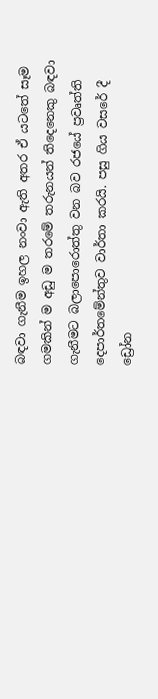බඳවා ගැනීම ඉහල නංවා ඇති අතර ඒ යටතේ සෑම ගමකින් ම අඩු ම තරමේ තරුනයන් තිදෙනෙකු බඳවා ගැනීමට බලාපොරොත්තු වන බව රජයේ ප්‍රවෘත්ති දෙපාර්තමේන්තුව වාර්තා කරයි. පසු ගිය වසරේ දී ඩ්‍රෝන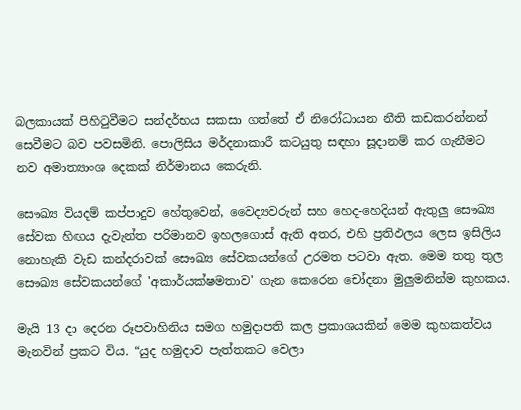බලකායක් පිහිටුවීමට සන්දර්භය සකසා ගත්තේ ඒ නිරෝධායන නීති කඩකරන්නන් සෙවීමට බව පවසමිනි. පොලිසිය මර්දනාකාරී කටයුතු සඳහා සූදානම් කර ගැනීමට නව අමාත්‍යාංශ දෙකක් නිර්මානය කෙරුනි.

සෞඛ්‍ය වියදම් කප්පාදුව හේතුවෙන්, වෛද්‍යවරුන් සහ හෙද-හෙදියන් ඇතුලු සෞඛ්‍ය සේවක හිඟය දැවැන්ත පරිමානව ඉහලගොස් ඇති අතර, එහි ප්‍රතිඵලය ලෙස ඉසිලිය නොහැකි වැඩ කන්දරාවක් සෞඛ්‍ය සේවකයන්ගේ උරමත පටවා ඇත. මෙම තතු තුල සෞඛ්‍ය සේවකයන්ගේ 'අකාර්යක්ෂමතාව' ගැන කෙරෙන චෝදනා මුලුමනින්ම කුහකය.

මැයි 13 දා දෙරන රූපවාහිනිය සමග හමුදාපති කල ප්‍රකාශයකින් මෙම කුහකත්වය මැනවින් ප්‍රකට විය. “යුද හමුදාව පැත්තකට වෙලා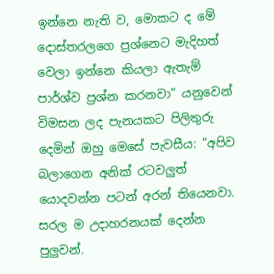ඉන්නෙ නැති ව, මොකට ද මේ දොස්තරලගෙ ප්‍රශ්නෙට මැදිහත් වෙලා ඉන්නෙ කියලා ඇතැම් පාර්ශ්ව ප්‍රශ්න කරනවා” යනුවෙන් විමසන ලද පැනයකට පිලිතුරු දෙමින් ඔහු මෙසේ පැවසීය: “අපිව බලාගෙන අනික් රටවලුත් යොදවන්න පටන් අරන් තියෙනවා. සරල ම උදාහරනයක් දෙන්න පුලුවන්.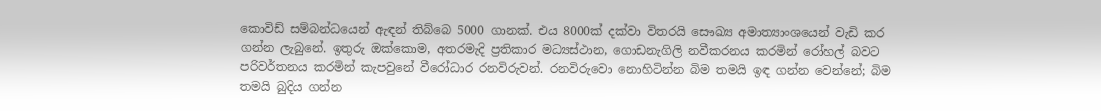කොවිඩ් සම්බන්ධයෙන් ඇඳන් තිබ්බෙ 5000 ගානක්. එය 8000ක් දක්වා විතරයි සෞඛ්‍ය අමාත්‍යාංශයෙන් වැඩි කර ගන්න ලැබුනේ. ඉතුරු ඔක්කොම, අතරමැදි ප්‍රතිකාර මධ්‍යස්ථාන, ගොඩනැගිලි නවීකරනය කරමින් රෝහල් බවට පරිවර්තනය කරමින් කැපවුනේ වීරෝධාර රනවිරුවන්. රනවිරුවො නොහිටින්න බිම තමයි ඉඳ ගන්න වෙන්නේ; බිම තමයි බුදිය ගන්න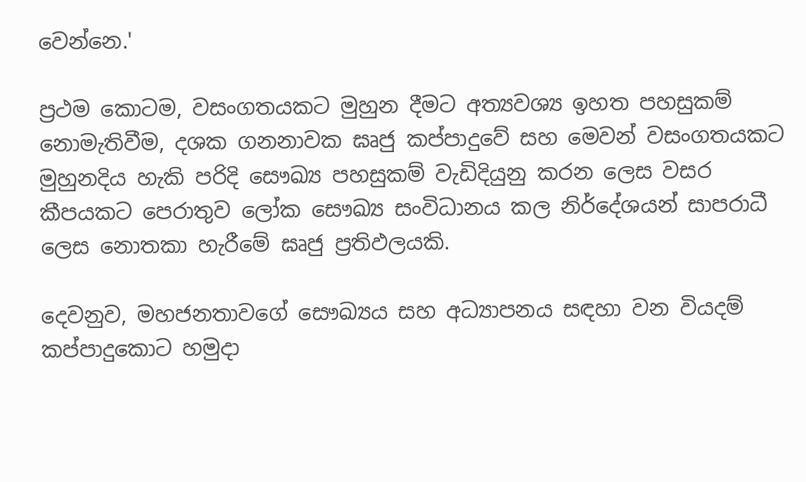වෙන්නෙ.'

ප්‍රථම කොටම, වසංගතයකට මුහුන දීමට අත්‍යවශ්‍ය ඉහත පහසුකම් නොමැතිවීම, දශක ගනනාවක ඝෘජු කප්පාදුවේ සහ මෙවන් වසංගතයකට මුහුනදිය හැකි පරිදි සෞඛ්‍ය පහසුකම් වැඩිදියුනු කරන ලෙස වසර කීපයකට පෙරාතුව ලෝක සෞඛ්‍ය සංවිධානය කල නිර්දේශයන් සාපරාධී ලෙස නොතකා හැරීමේ ඝෘජු ප්‍රතිඵලයකි.

දෙවනුව, මහජනතාවගේ සෞඛ්‍යය සහ අධ්‍යාපනය සඳහා වන වියදම් කප්පාදුකොට හමුදා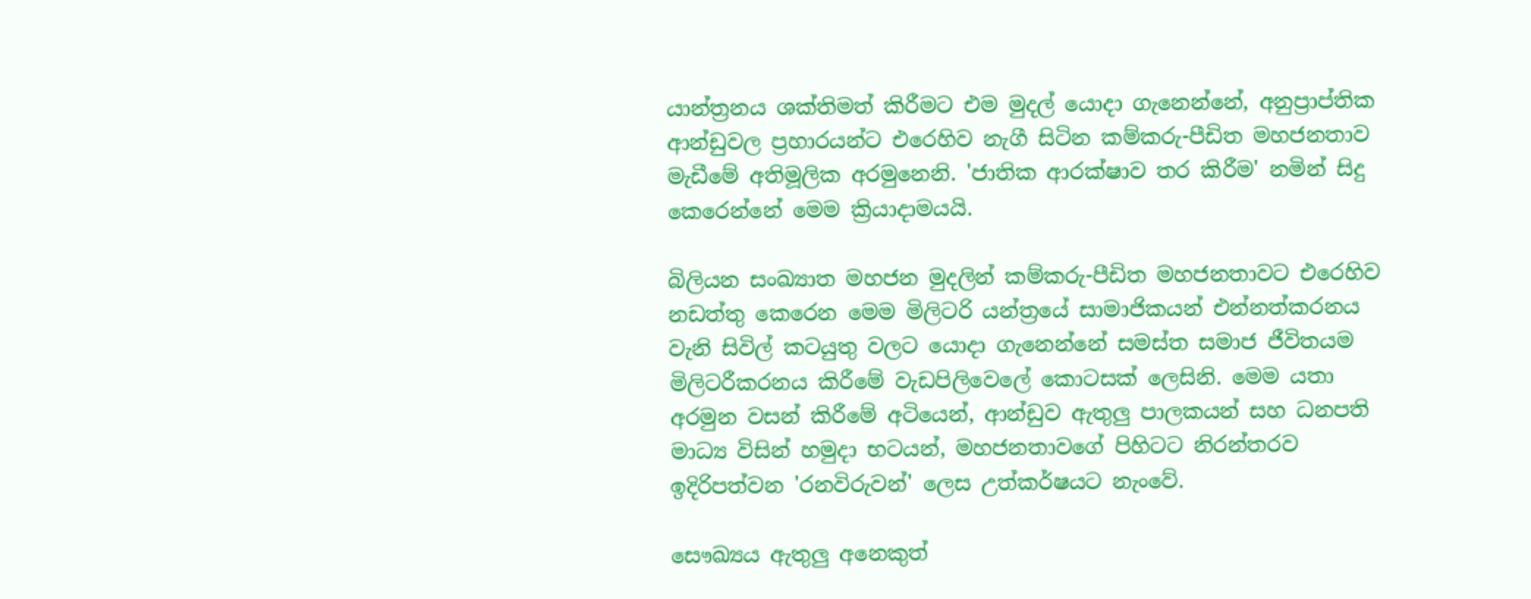යාන්ත්‍රනය ශක්තිමත් කිරීමට එම මුදල් යොදා ගැනෙන්නේ, අනුප්‍රාප්තික ආන්ඩුවල ප්‍රහාරයන්ට එරෙහිව නැගී සිටින කම්කරු-පීඩිත මහජනතාව මැඩීමේ අතිමූලික අරමුනෙනි. 'ජාතික ආරක්ෂාව තර කිරීම' නමින් සිදු කෙරෙන්නේ මෙම ක්‍රියාදාමයයි.

බිලියන සංඛ්‍යාත මහජන මුදලින් කම්කරු-පීඩිත මහජනතාවට එරෙහිව නඩත්තු කෙරෙන මෙම මිලිටරි යන්ත්‍රයේ සාමාජිකයන් එන්නත්කරනය වැනි සිවිල් කටයුතු වලට යොදා ගැනෙන්නේ සමස්ත සමාජ ජීවිතයම මිලිටරීකරනය කිරීමේ වැඩපිලිවෙලේ කොටසක් ලෙසිනි. මෙම යතා අරමුන වසන් කිරීමේ අටියෙන්, ආන්ඩුව ඇතුලු පාලකයන් සහ ධනපති මාධ්‍ය විසින් හමුදා භටයන්, මහජනතාවගේ පිහිටට නිරන්තරව ඉදිරිපත්වන 'රනවිරුවන්' ලෙස උත්කර්ෂයට නැංවේ.

සෞඛ්‍යය ඇතුලු අනෙකුත්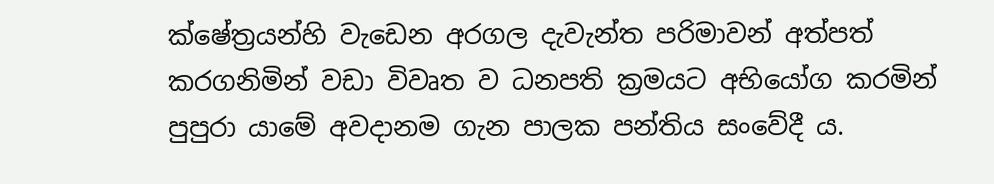ක්ෂේත්‍රයන්හි වැඩෙන අරගල දැවැන්ත පරිමාවන් අත්පත් කරගනිමින් වඩා විවෘත ව ධනපති ක්‍රමයට අභියෝග කරමින් පුපුරා යාමේ අවදානම ගැන පාලක පන්තිය සංවේදී ය.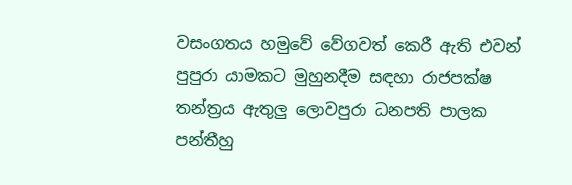වසංගතය හමුවේ වේගවත් කෙරී ඇති එවන් පුපුරා යාමකට මුහුනදීම සඳහා රාජපක්ෂ තන්ත්‍රය ඇතුලු ලොවපුරා ධනපති පාලක පන්තීහු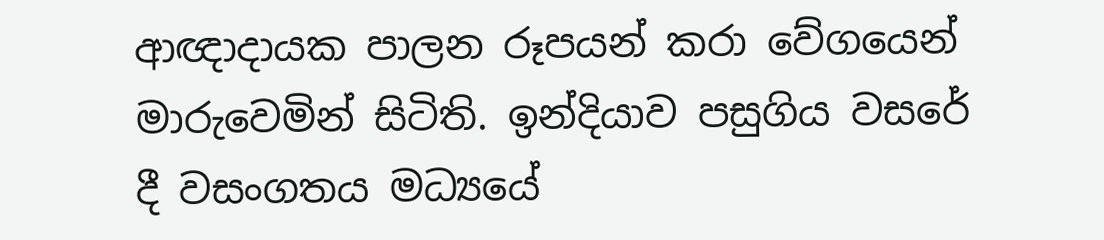ආඥාදායක පාලන රූපයන් කරා වේගයෙන් මාරුවෙමින් සිටිති. ඉන්දියාව පසුගිය වසරේ දී වසංගතය මධ්‍යයේ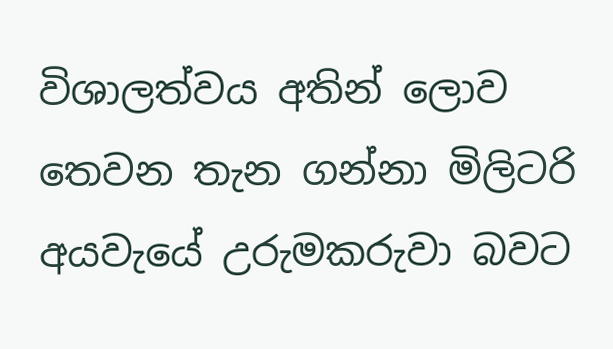විශාලත්වය අතින් ලොව තෙවන තැන ගන්නා මිලිටරි අයවැයේ උරුමකරුවා බවට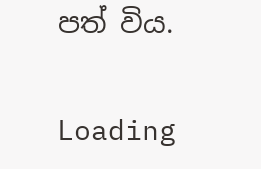පත් විය.

Loading